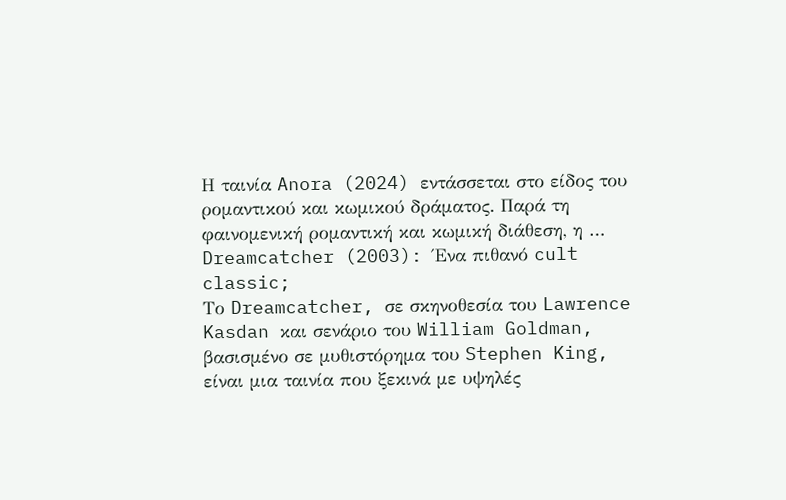Η ταινία Anora (2024) εντάσσεται στο είδος του ρομαντικού και κωμικού δράματος. Παρά τη φαινομενική ρομαντική και κωμική διάθεση, η …
Dreamcatcher (2003): Ένα πιθανό cult classic;
Το Dreamcatcher, σε σκηνοθεσία του Lawrence Kasdan και σενάριο του William Goldman, βασισμένο σε μυθιστόρημα του Stephen King, είναι μια ταινία που ξεκινά με υψηλές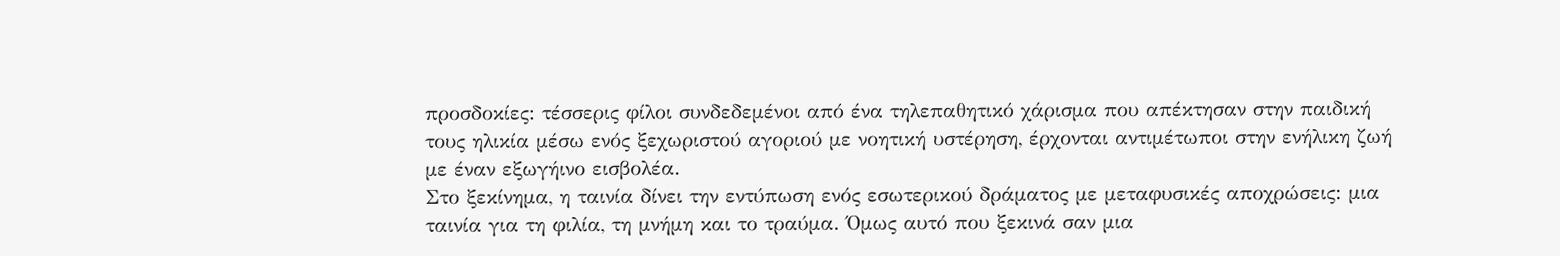προσδοκίες: τέσσερις φίλοι συνδεδεμένοι από ένα τηλεπαθητικό χάρισμα που απέκτησαν στην παιδική τους ηλικία μέσω ενός ξεχωριστού αγοριού με νοητική υστέρηση, έρχονται αντιμέτωποι στην ενήλικη ζωή με έναν εξωγήινο εισβολέα.
Στο ξεκίνημα, η ταινία δίνει την εντύπωση ενός εσωτερικού δράματος με μεταφυσικές αποχρώσεις: μια ταινία για τη φιλία, τη μνήμη και το τραύμα. Όμως αυτό που ξεκινά σαν μια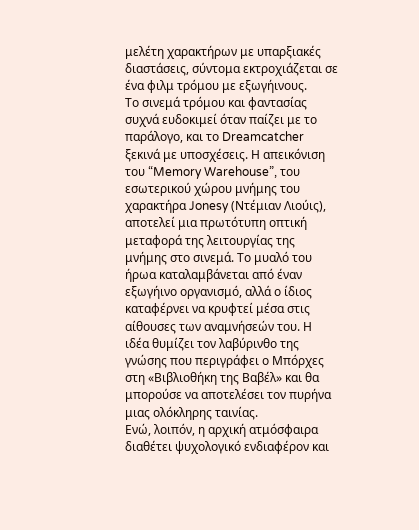μελέτη χαρακτήρων με υπαρξιακές διαστάσεις, σύντομα εκτροχιάζεται σε ένα φιλμ τρόμου με εξωγήινους.
Το σινεμά τρόμου και φαντασίας συχνά ευδοκιμεί όταν παίζει με το παράλογο, και το Dreamcatcher ξεκινά με υποσχέσεις. Η απεικόνιση του “Memory Warehouse”, του εσωτερικού χώρου μνήμης του χαρακτήρα Jonesy (Ντέμιαν Λιούις), αποτελεί μια πρωτότυπη οπτική μεταφορά της λειτουργίας της μνήμης στο σινεμά. Το μυαλό του ήρωα καταλαμβάνεται από έναν εξωγήινο οργανισμό, αλλά ο ίδιος καταφέρνει να κρυφτεί μέσα στις αίθουσες των αναμνήσεών του. Η ιδέα θυμίζει τον λαβύρινθο της γνώσης που περιγράφει ο Μπόρχες στη «Βιβλιοθήκη της Βαβέλ» και θα μπορούσε να αποτελέσει τον πυρήνα μιας ολόκληρης ταινίας.
Ενώ, λοιπόν, η αρχική ατμόσφαιρα διαθέτει ψυχολογικό ενδιαφέρον και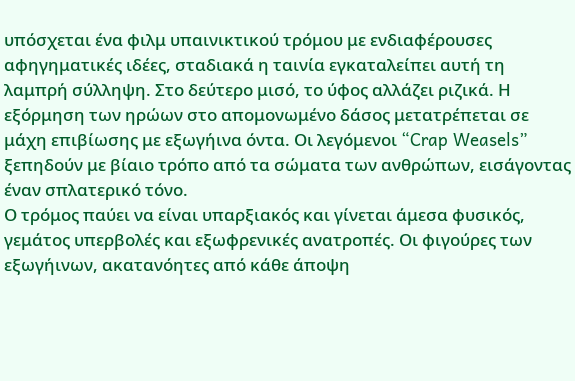υπόσχεται ένα φιλμ υπαινικτικού τρόμου με ενδιαφέρουσες αφηγηματικές ιδέες, σταδιακά η ταινία εγκαταλείπει αυτή τη λαμπρή σύλληψη. Στο δεύτερο μισό, το ύφος αλλάζει ριζικά. Η εξόρμηση των ηρώων στο απομονωμένο δάσος μετατρέπεται σε μάχη επιβίωσης με εξωγήινα όντα. Οι λεγόμενοι “Crap Weasels” ξεπηδούν με βίαιο τρόπο από τα σώματα των ανθρώπων, εισάγοντας έναν σπλατερικό τόνο.
Ο τρόμος παύει να είναι υπαρξιακός και γίνεται άμεσα φυσικός, γεμάτος υπερβολές και εξωφρενικές ανατροπές. Οι φιγούρες των εξωγήινων, ακατανόητες από κάθε άποψη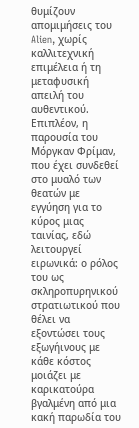θυμίζουν απομιμήσεις του Alien, χωρίς καλλιτεχνική επιμέλεια ή τη μεταφυσική απειλή του αυθεντικού. Επιπλέον, η παρουσία του Μόργκαν Φρίμαν, που έχει συνδεθεί στο μυαλό των θεατών με εγγύηση για το κύρος μιας ταινίας, εδώ λειτουργεί ειρωνικά: ο ρόλος του ως σκληροπυρηνικού στρατιωτικού που θέλει να εξοντώσει τους εξωγήινους με κάθε κόστος μοιάζει με καρικατούρα βγαλμένη από μια κακή παρωδία του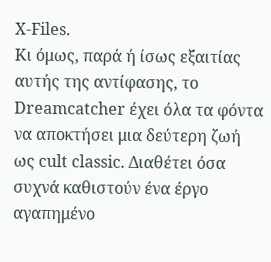X-Files.
Κι όμως, παρά ή ίσως εξαιτίας αυτής της αντίφασης, το Dreamcatcher έχει όλα τα φόντα να αποκτήσει μια δεύτερη ζωή ως cult classic. Διαθέτει όσα συχνά καθιστούν ένα έργο αγαπημένο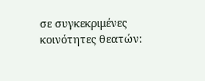σε συγκεκριμένες κοινότητες θεατών: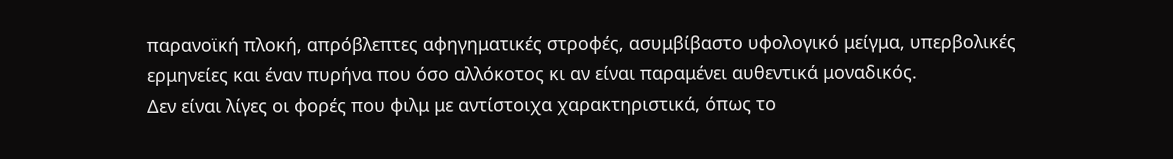παρανοϊκή πλοκή, απρόβλεπτες αφηγηματικές στροφές, ασυμβίβαστο υφολογικό μείγμα, υπερβολικές ερμηνείες και έναν πυρήνα που όσο αλλόκοτος κι αν είναι παραμένει αυθεντικά μοναδικός.
Δεν είναι λίγες οι φορές που φιλμ με αντίστοιχα χαρακτηριστικά, όπως το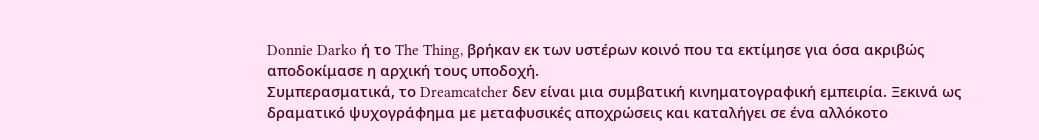Donnie Darko ή το The Thing, βρήκαν εκ των υστέρων κοινό που τα εκτίμησε για όσα ακριβώς αποδοκίμασε η αρχική τους υποδοχή.
Συμπερασματικά, το Dreamcatcher δεν είναι μια συμβατική κινηματογραφική εμπειρία. Ξεκινά ως δραματικό ψυχογράφημα με μεταφυσικές αποχρώσεις και καταλήγει σε ένα αλλόκοτο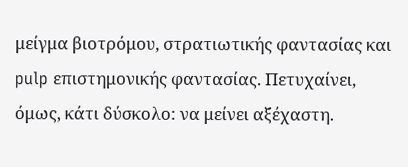μείγμα βιοτρόμου, στρατιωτικής φαντασίας και pulp επιστημονικής φαντασίας. Πετυχαίνει, όμως, κάτι δύσκολο: να μείνει αξέχαστη.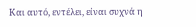Και αυτό, εντέλει, είναι συχνά η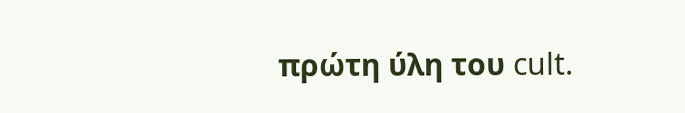πρώτη ύλη του cult.